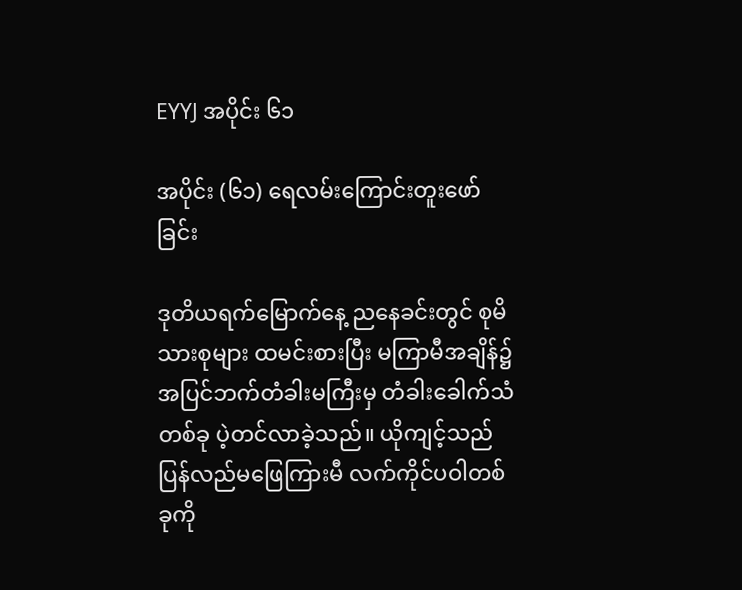EYYJ အပိုင်း ၆၁

အပိုင်း (၆၁) ရေလမ်း‌ကြောင်းတူးဖော်ခြင်း

ဒုတိယရက်မြောက်နေ့ ညနေခင်းတွင် စုမိသားစုများ ထမင်းစားပြီး မကြာမီအချိန်၌ အပြင်ဘက်တံခါးမကြီးမှ တံခါးခေါက်သံတစ်ခု ပဲ့တင်လာခဲ့သည်။ ယိုကျင့်သည် ပြန်လည်မဖြေကြားမီ လက်ကိုင်ပဝါတစ်ခုကို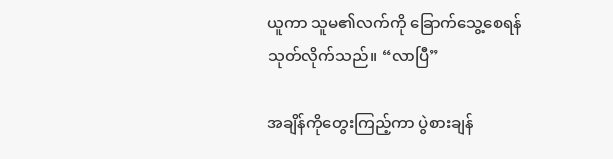ယူကာ သူမ၏လက်ကို ခြောက်သွေ့စေရန် သုတ်လိုက်သည်။ “လာပြီ”

အချိန်ကိုတွေးကြည့်ကာ ပွဲစားချန်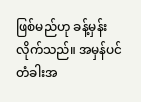ဖြစ်မည်ဟု ခန့်မှန်းလိုက်သည်။ အမှန်ပင် တံခါးအ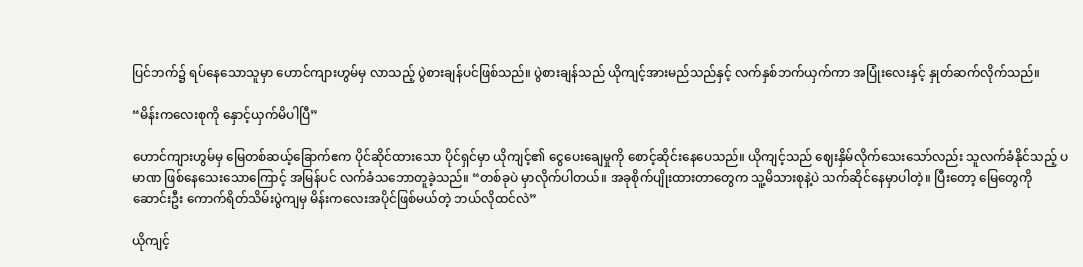ပြင်ဘက်၌ ရပ်နေသောသူမှာ ဟောင်ကျားဟွမ်မှ လာသည့် ပွဲစားချန်ပင်ဖြစ်သည်။ ပွဲစားချန်သည် ယိုကျင့်အားမည်သည်နှင့် လက်နှစ်ဘက်ယှက်ကာ အပြုံးလေးနှင့် နှုတ်ဆက်လိုက်သည်။

“မိန်းကလေးစုကို နှောင့်ယှက်မိပါပြီ”

ဟောင်ကျားဟွမ်မှ မြေတစ်ဆယ့်ခြောက်ဧက ပိုင်ဆိုင်ထားသော ပိုင်ရှင်မှာ ယိုကျင့်၏ ငွေပေးချေမှုကို စောင့်ဆိုင်းနေပေသည်။ ယိုကျင့်သည် ဈေးနှိမ်လိုက်သေးသော်လည်း သူလက်ခံနိုင်သည့် ပမာဏ ဖြစ်နေသေးသောကြောင့် အမြန်ပင် လက်ခံသဘောတူခဲ့သည်။ “တစ်ခုပဲ မှာလိုက်ပါတယ်။ အခုစိုက်ပျိုးထားတာတွေက သူ့မိသားစုနဲ့ပဲ သက်ဆိုင်နေမှာပါတဲ့။ ပြီးတော့ မြေတွေကို ဆောင်းဦး ကောက်ရိတ်သိမ်းပွဲကျမှ မိန်းကလေးအပိုင်ဖြစ်မယ်တဲ့ ဘယ်လိုထင်လဲ”

ယိုကျင့်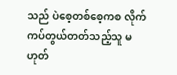သည် ပဲစေ့တစ်စေ့ကစ လိုက်ကပ်တွယ်တတ်သည့်သူ မဟုတ်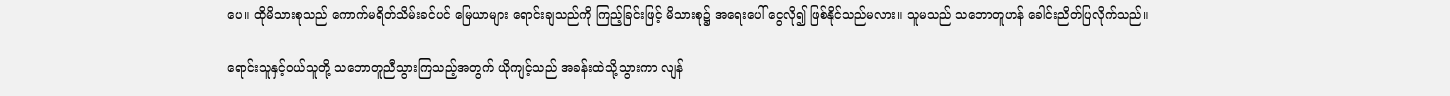ပေ။ ထိုမိသားစုသည် ‌ကောက်မရိတ်သိမ်းခင်ပင် မြေယာများ ရောင်းချသည်ကို ကြည့်ခြင်းဖြင့် မိသားစု၌ အရေးပေါ် ငွေလို၍ ဖြစ်နိုင်သည်မလား။ သူမသည် သဘောတူဟန် ခေါင်းညိတ်ပြလိုက်သည်။

ရောင်းသူနှင့်၀ယ်သူတို့ သဘောတူညီသွားကြသည့်အတွက် ယိုကျင့်သည် အခန်းထဲသို့သွားကာ လျန်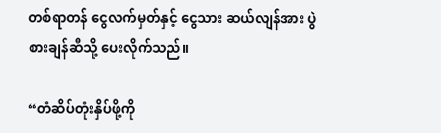တစ်ရာတန် ငွေလက်မှတ်နှင့် ငွေသား ဆယ်လျန်အား ပွဲစားချန်ဆီသို့ ပေးလိုက်သည်။

“တံဆိပ်တုံးနှိပ်ဖို့ကို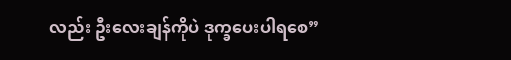လည်း ဦးလေးချန်ကိုပဲ ဒုက္ခပေးပါရစေ”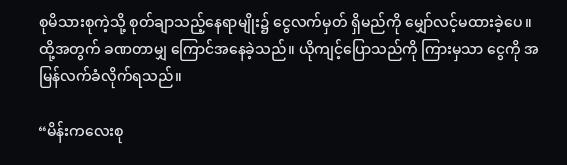စုမိသားစုကဲ့သို့ စုတ်ချာသည့်နေရာမျိုး၌ ငွေလက်မှတ် ရှိမည်ကို မျှော်လင့်မထားခဲ့ပေ။ ထို့အတွက် ခဏတာမျှ ကြောင်အနေခဲ့သည်။ ယိုကျင့်ပြောသည်ကို ကြားမှသာ ငွေကို အမြန်လက်ခံလိုက်ရသည်။

“မိန်းကလေးစု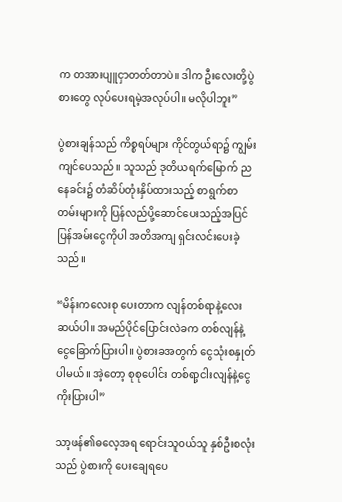က တအားပျူငှာတတ်တာပဲ။ ဒါက ဦးလေးတို့ပွဲစားတွေ လုပ်ပေးရမဲ့အလုပ်ပါ။ မလိုပါဘူး”

ပွဲစားချန်သည် ကိစ္စရပ်များ ကိုင်တွယ်ရာ၌ ကျွမ်းကျင်ပေသည်။ သူသည် ဒုတိယရက်မြောက် ညနေခင်း၌ တံဆိပ်တုံးနှိပ်ထားသည့် စာရွက်စာတမ်းများကို ပြန်လည်ပို့ဆောင်ပေးသည့်အပြင် ပြန်အမ်းငွေကိုပါ အတိအကျ ရှင်းလင်းပေးခဲ့သည်။

“မိန်းကလေးစု ပေးတာက လျန်တစ်ရာနဲ့လေးဆယ်ပါ။ အမည်ပိုင်ပြောင်းလဲခက တစ်လျန်နဲ့‌ ငွေခြောက်ပြားပါ။ ပွဲစားခအတွက် ငွေသုံးစနှုတ်ပါမယ်။ အဲ့တော့ စုစုပေါင်း တစ်ရာ့ငါးလျန်နဲ့ငွေကိုးပြားပါ”

သာ့ဖန်၏ဓလေ့အရ ရောင်းသူ၀ယ်သူ နှစ်ဦးစလုံးသည် ပွဲစားကို ပေးချေရပေ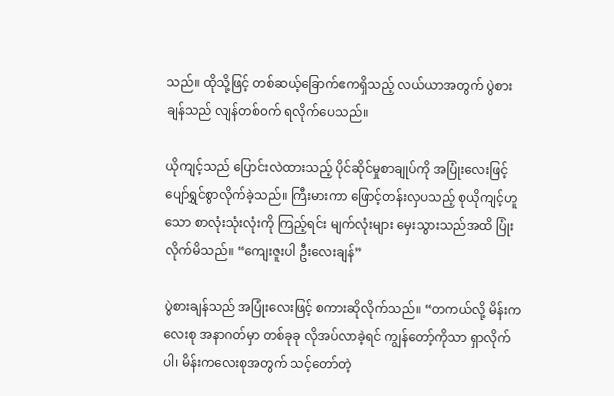သည်။ ထိုသို့ဖြင့် တစ်ဆယ့်ခြောက်ဧကရှိသည့် လယ်ယာအတွက် ပွဲစားချန်သည် လျန်တစ်၀က် ရလိုက်ပေသည်။

ယိုကျင့်သည် ‌ပြောင်းလဲထားသည့် ပိုင်ဆိုင်မှုစာချုပ်ကို အပြုံးလေးဖြင့် ပျော်ရွှင်စွာလိုက်ခဲ့သည်။ ကြီးမားကာ ဖြောင့်တန်းလှပသည့် စုယိုကျင့်ဟူသော စာလုံးသုံးလုံးကို ကြည့်ရင်း မျက်လုံးများ မှေးသွားသည်အထိ ပြုံးလိုက်မိသည်။ “ကျေးဇူးပါ ဦးလေးချန်”

ပွဲစားချန်သည် အပြုံးလေးဖြင့် စကားဆိုလိုက်သည်။ “တကယ်လို့ မိန်းကလေးစု အနာဂတ်မှာ တစ်ခုခု လိုအပ်လာခဲ့ရင် ကျွန်တော့်ကိုသာ ရှာလိုက်ပါ၊ မိန်းကလေးစုအတွက် သင့်တော်တဲ့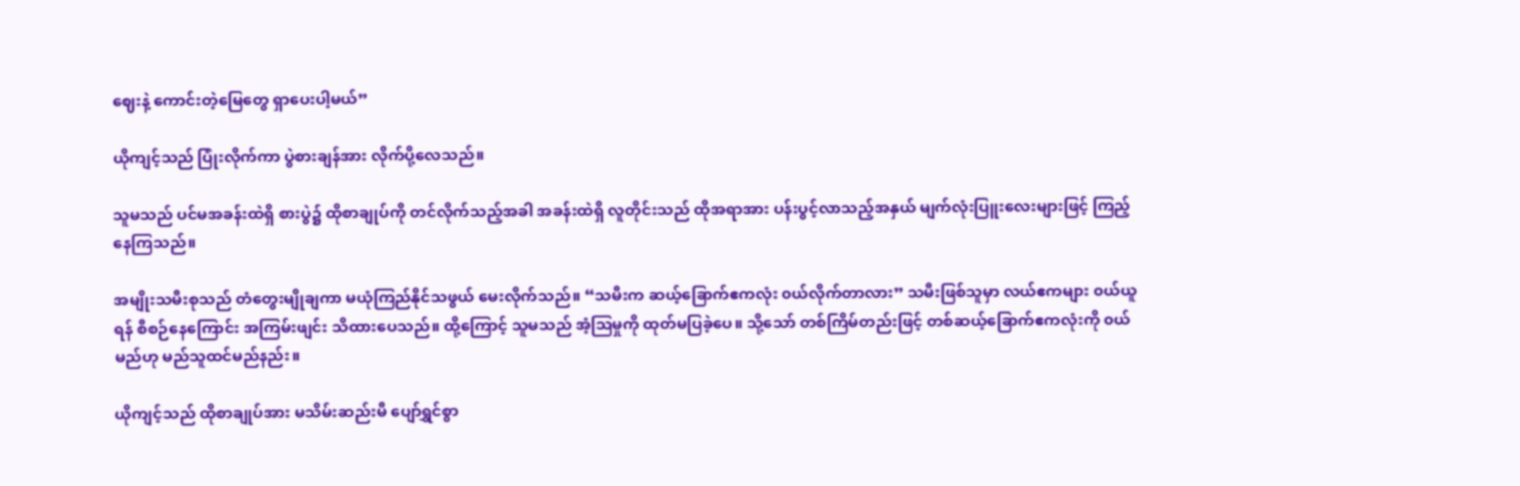ဈေးနဲ့ ကောင်းတဲ့မြေတွေ ရှာပေးပါ့မယ်”

ယိုကျင့်သည် ပြုံးလိုက်ကာ ပွဲစားချန်အား လိုက်ပို့လေသည်။

သူမသည် ပင်မအခန်းထဲရှိ စားပွဲ၌ ထိုစာချုပ်ကို တင်လိုက်သည့်အခါ အခန်းထဲရှိ လူတိုင်းသည် ထိုအရာအား ပန်းပွင့်လာသည့်အနှယ် မျက်လုံးပြူးလေးများဖြင့် ကြည့်နေကြသည်။

အမျိုးသမီးစုသည် တံတွေးမျိုချကာ မယုံကြည်နိုင်သဖွယ် မေးလိုက်သည်။ “သမီးက ဆယ့်ခြောက်ဧကလုံး ၀ယ်လိုက်တာလား” သမီးဖြစ်သူမှာ လယ်ဧကများ ၀ယ်ယူရန် စီစဉ်နေကြောင်း အကြမ်းဖျင်း သိထားပေသည်။ ထို့ကြောင့် သူမသည် အံ့ဩမှုကို ထုတ်မပြခဲ့ပေ။ သို့သော် တစ်ကြိမ်တည်းဖြင့် တစ်ဆယ့်ခြောက်ဧကလုံးကို ၀ယ်မည်ဟု မည်သူထင်မည်နည်း။

ယိုကျင့်သည် ထိုစာချုပ်အား မသိမ်းဆည်းမီ ပျော်ရွှင်စွာ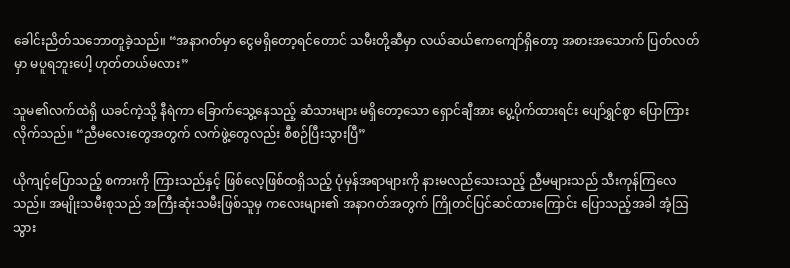ခေါင်းညိတ်သဘောတူခဲ့သည်။ “အနာဂတ်မှာ ငွေမရှိတော့ရင်တောင် သမီးတို့ဆီမှာ လယ်ဆယ်ဧကကျော်ရှိတော့ အစားအသောက် ပြတ်လတ်မှာ မပူရဘူးပေါ့ ဟုတ်တယ်မလား”

သူမ၏လက်ထဲရှိ ယခင်ကဲ့သို့ နီရဲကာ ခြောက်သွေ့နေသည့် ဆံသားများ မရှိတော့သော ရှောင်ချီအား ပွေ့ပိုက်ထားရင်း ပျော်ရွှင်စွာ ပြောကြားလိုက်သည်။ “ညီမလေးတွေအတွက် လက်ဖွဲ့တွေလည်း စီစဉ်ပြီးသွားပြီ”

ယိုကျင့်ပြောသည့် စကားကို ကြားသည်နှင့် ဖြစ်လေ့ဖြစ်ထရှိသည့် ပုံမှန်အရာများကို နားမလည်သေးသည့် ညီမများသည် သီးကုန်ကြလေသည်။ အမျိုးသမီးစုသည် အကြီးဆုံးသမီးဖြစ်သူမှ ကလေးများ၏ အနာဂတ်အတွက် ကြိုတင်ပြင်ဆင်ထားကြောင်း ပြောသည့်အခါ အံ့ဩသွား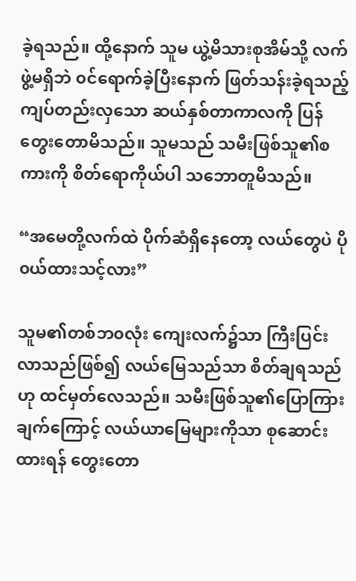ခဲ့ရသည်။ ထို့နောက် သူမ ယွဲ့မိသားစုအိမ်သို့ လက်ဖွဲ့မရှိဘဲ ၀င်ရောက်ခဲ့ပြီးနောက် ဖြတ်သန်းခဲ့ရသည့် ကျပ်တည်းလှသော ဆယ်နှစ်တာကာလကို ပြန်တွေးတောမိသည်။ သူမသည် သမီးဖြစ်သူ၏စကားကို စိတ်ရောကိုယ်ပါ သဘောတူမိသည်။

“အမေတို့လက်ထဲ ပိုက်ဆံရှိနေတော့ လယ်တွေပဲ ပို၀ယ်ထားသင့်လား”

သူမ၏တစ်ဘ၀လုံး ကျေးလက်၌သာ ကြီးပြင်းလာသည်ဖြစ်၍ လယ်မြေသည်သာ စိတ်ချရသည်ဟု ထင်မှတ်လေသည်။ သမီးဖြစ်သူ၏ပြောကြားချက်ကြောင့် လယ်ယာမြေများကိုသာ စုဆောင်းထားရန် တွေးတော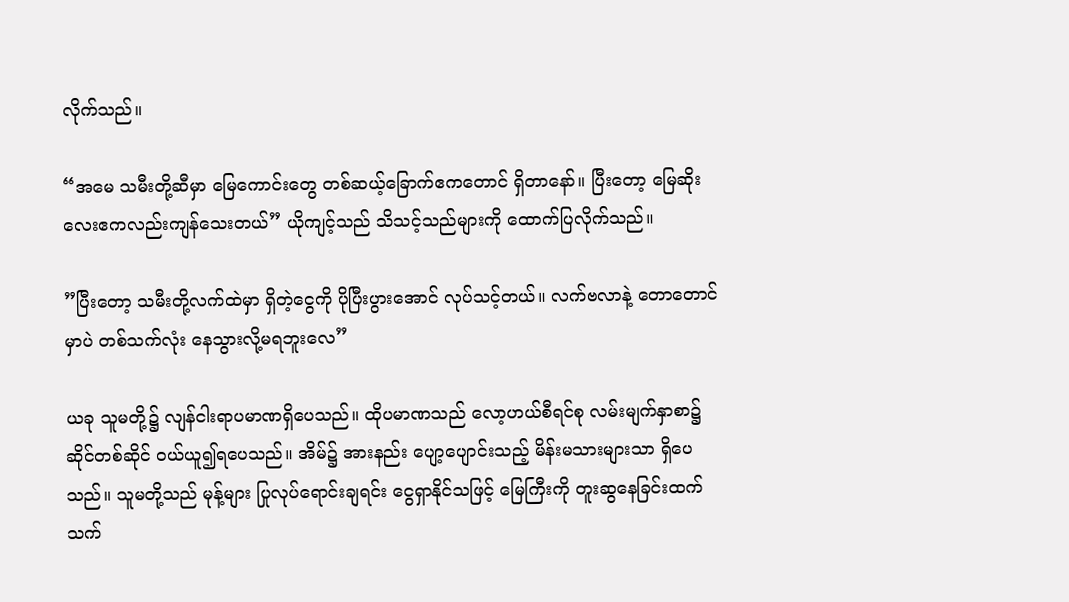လိုက်သည်။

“အမေ သမီးတို့ဆီမှာ မြေကောင်းတွေ တစ်ဆယ့်ခြောက်ဧကတောင် ရှိ‌တာနော်။ ပြီးတော့ ‌မြေဆိုးလေးဧကလည်းကျန်သေးတယ်” ယိုကျင့်သည် သိသင့်သည်များကို ထောက်ပြလိုက်သည်။

”ပြီးတော့ သမီးတို့လက်ထဲမှာ ရှိတဲ့ငွေကို ပိုပြီးပွားအောင် လုပ်သင့်တယ်။ လက်ဗလာနဲ့ တောတောင်မှာပဲ တစ်သက်လုံး နေသွားလို့မရဘူးလေ”

ယခု သူမတို့၌ လျန်ငါးရာပမာဏရှိပေသည်။ ထိုပမာဏသည် လော့ဟယ်စီရင်စု လမ်းမျက်နှာစာ၌ ဆိုင်တစ်ဆိုင် ၀ယ်ယူ၍ရပေသည်။ အိမ်၌ အားနည်း ပျော့ပျောင်းသည့် မိန်းမသားများသာ ရှိပေသည်။ သူမတို့သည် မုန့်များ ပြုလုပ်ရောင်းချရင်း ငွေရှာနိုင်သဖြင့် မြေကြီးကို တူးဆွနေခြင်းထက် သက်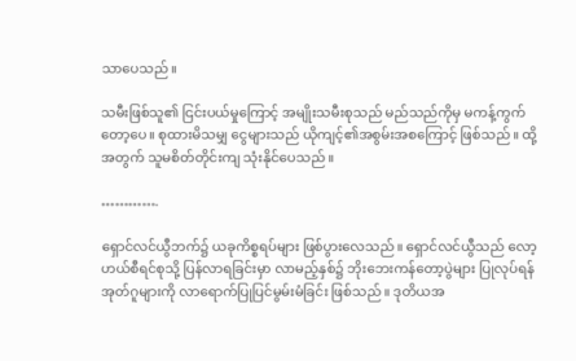သာပေသည်။

သမီးဖြစ်သူ၏ ငြင်းပယ်မှုကြောင့် အမျိုးသမီးစုသည် မည်သည်ကိုမှ မကန့်ကွက်တော့ပေ။ စုထားမိသမျှ ငွေများသည် ယိုကျင့်၏အစွမ်းအစကြောင့် ဖြစ်သည်။ ထို့အတွက် သူမစိတ်တိုင်းကျ သုံးနိုင်ပေသည်။

………….

ရှောင်လင်ယွီဘက်၌ ယခုကိစ္စရပ်များ ဖြစ်ပွားလေသည်။ ရှောင်လင်ယွီသည် လော့ဟယ်စီရင်စုသို့ ပြန်လာရခြင်းမှာ ‌လာမည့်နှစ်၌ ဘိုးဘေးကန်တော့ပွဲများ ပြုလုပ်ရန် အုတ်ဂူများကို လာရောက်ပြုပြင်မွမ်းမံခြင်း ဖြစ်သည်။ ဒုတိယအ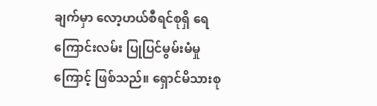ချက်မှာ လော့ဟယ်စီရင်စုရှိ ရေကြောင်းလမ်း ပြုပြင်မွမ်းမံမှုကြောင့် ဖြစ်သည်။ ရှောင်မိသားစု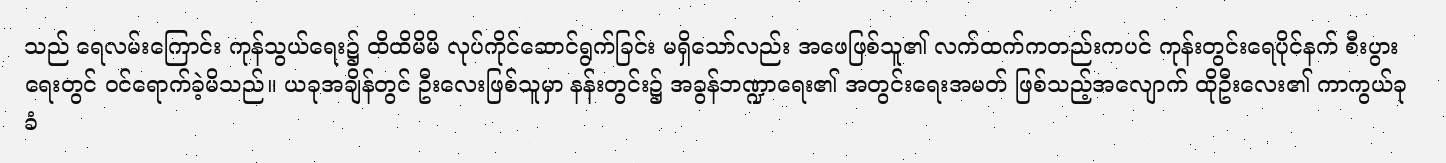သည် ရေလမ်းကြောင်း ကုန်သွယ်ရေး၌ ထိထိမိမိ လုပ်ကိုင်ဆောင်ရွက်ခြင်း မရှိသော်လည်း အဖေဖြစ်သူ၏ လက်ထက်ကတည်းကပင် ကုန်းတွင်းရေပိုင်နက် စီးပွားရေးတွင် ၀င်ရောက်ခဲ့မိသည်။ ယခုအချိန်တွင် ဦးလေးဖြစ်သူမှာ နန်းတွင်း၌ အခွန်ဘဏ္ဍာရေး၏ အတွင်းရေးအမတ် ဖြစ်သည့်အလျောက် ထိုဦးလေး၏ ကာကွယ်ခုခံ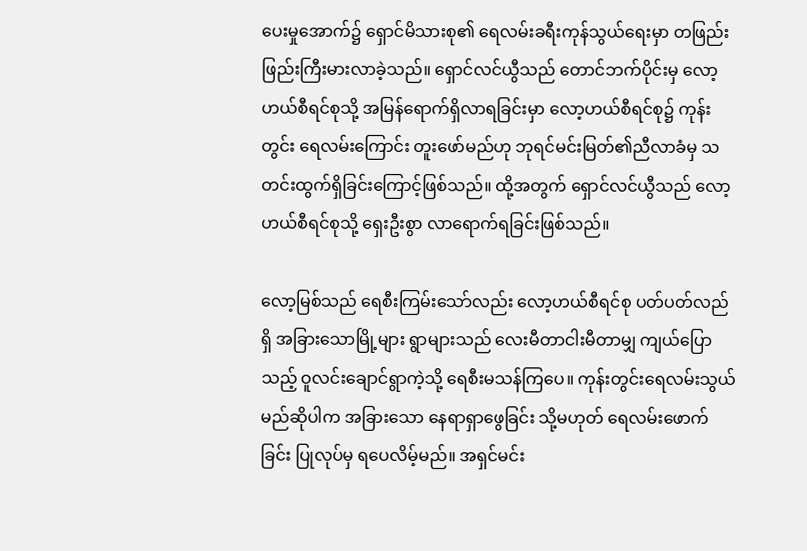ပေးမှုအောက်၌ ရှောင်မိသားစု၏ ရေလမ်းခရီးကုန်သွယ်ရေးမှာ တဖြည်းဖြည်းကြီးမားလာခဲ့သည်။ ရှောင်လင်ယွီသည် တောင်ဘက်ပိုင်းမှ လော့ဟယ်စီရင်စုသို့ အမြန်ရောက်ရှိလာရခြင်းမှာ လော့ဟယ်စီရင်စု၌ ကုန်းတွင်း ရေလမ်းကြောင်း တူးဖော်မည်ဟု ဘုရင်မင်းမြတ်၏ညီလာခံမှ သတင်းထွက်ရှိခြင်းကြောင့်ဖြစ်သည်။ ထို့အတွက် ရှောင်လင်ယွီသည် လော့ဟယ်စီရင်စုသို့ ရှေးဦးစွာ လာရောက်ရခြင်းဖြစ်သည်။

လော့မြစ်သည် ရေစီးကြမ်းသော်လည်း လော့ဟယ်စီရင်စု ပတ်ပတ်လည်ရှိ အခြားသောမြို့များ ရွာများသည် လေးမီတာငါးမီတာမျှ ကျယ်ပြောသည့် ဝူလင်းချောင်ရွာကဲ့သို့ ရေစီးမသန်ကြပေ။ ကုန်းတွင်းရေလမ်းသွယ်မည်ဆိုပါက အခြားသော နေရာရှာဖွေခြင်း သို့မဟုတ် ရေလမ်းဖောက်ခြင်း ပြုလုပ်မှ ရပေလိမ့်မည်။ အရှင်မင်း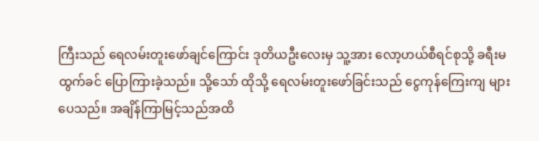ကြီးသည် ရေလမ်းတူးဖော်ချင်ကြောင်း ဒုတိယဦးလေးမှ သူ့အား လော့ဟယ်စီရင်စုသို့ ခရီးမထွက်ခင် ပြောကြားခဲ့သည်။ သို့သော် ထိုသို့ ရေလမ်းတူးဖော်ခြင်းသည် ငွေကုန်ကြေးကျ များပေသည်။ အချိန်ကြာမြင့်သည်အထိ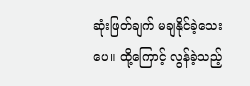ဆုံးဖြတ်ချက် မချနိုင်ခဲ့သေးပေ။ ထို့ကြောင့် လွန်ခဲ့သည့်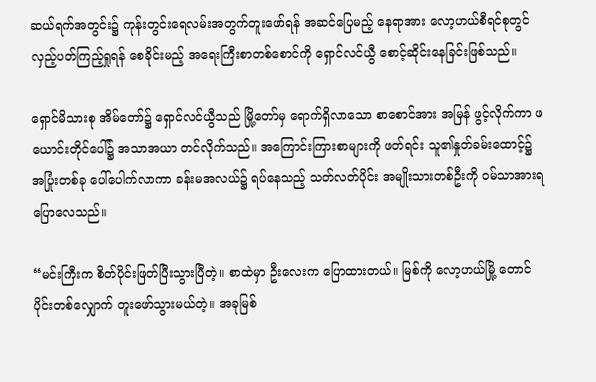ဆယ်ရက်အတွင်း၌ ကုန်းတွင်းရေလမ်းအတွက်တူးဖော်ရန် အဆင်ပြေမည့် နေရာအား လော့ဟယ်စီရင်စုတွင် လှည့်ပတ်ကြည့်ရှုရန် စေခိုင်းမည့် အရေးကြီးစာတစ်စောင်ကို ‌ရှောင်လင်ယွီ စောင့်ဆိုင်းနေခြင်းဖြစ်သည်။

ရှောင်မိသားစု အိမ်တော်၌ ရှောင်လင်ယွီသည် မြို့တော်မှ ရောက်ရှိလာသော စာစောင်အား အမြန် ဖွင့်လိုက်ကာ ဖယောင်းတိုင်ပေါ်၌ အသာအယာ တင်လိုက်သည်။ အကြောင်းကြားစာများကို ဖတ်ရင်း သူ၏နှုတ်ခမ်းထောင့်၌ အပြုံးတစ်ခု ပေါ်ပေါက်လာကာ ခန်းမအလယ်၌ ရပ်နေသည့် သတ်လတ်ပိုင်း အမျိုးသားတစ်ဦးကို ၀မ်သာအားရ ပြောလေသည်။

“မင်းကြီးက စိတ်ပိုင်းဖြတ်ပြီးသွားပြီတဲ့။ စာထဲမှာ ဦးလေးက ပြောထားတယ်။ မြစ်ကို လော့ဟယ်မြို့ တောင်ပိုင်းတစ်လျှောက် တူးဖော်သွားမယ်တဲ့။ အခုမြစ်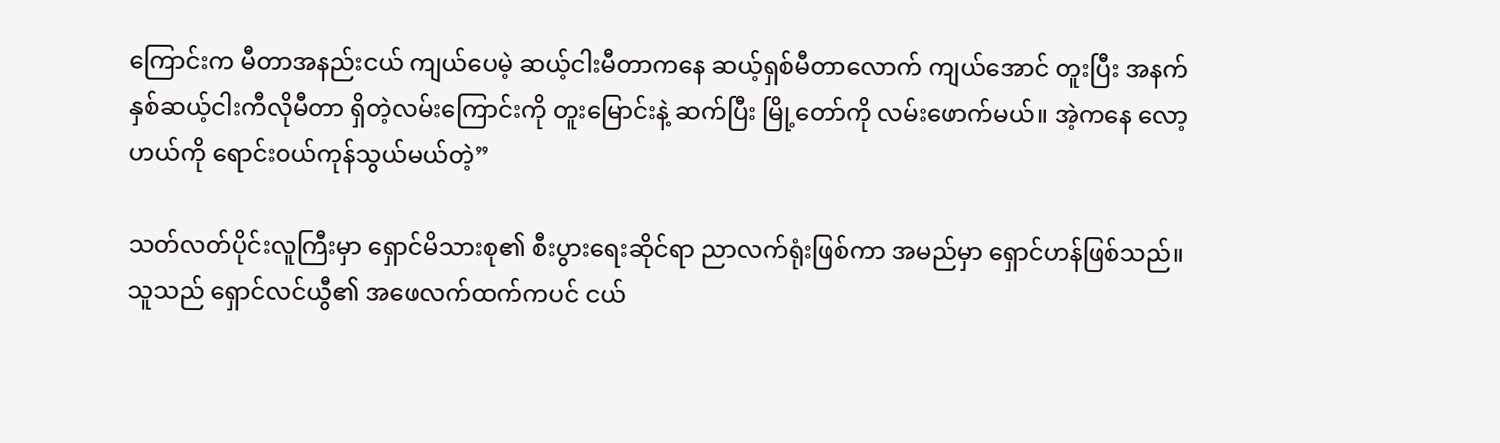ကြောင်းက မီတာအနည်းငယ် ကျယ်ပေမဲ့ ဆယ့်ငါးမီတာကနေ ဆယ့်ရှစ်မီတာလောက် ကျယ်အောင် တူးပြီး အနက် နှစ်ဆယ့်ငါးကီလိုမီတာ ရှိတဲ့လမ်းကြောင်းကို တူးမြောင်းနဲ့ ဆက်ပြီး မြို့တော်ကို လမ်းဖောက်မယ်။ အဲ့ကနေ လော့ဟယ်ကို ရောင်း၀ယ်ကုန်သွယ်မယ်တဲ့”

သတ်လတ်ပိုင်းလူကြီးမှာ ရှောင်မိသားစု၏ စီးပွားရေးဆိုင်ရာ ညာလက်ရုံးဖြစ်ကာ အမည်မှာ ရှောင်ဟန်ဖြစ်သည်။ သူသည် ရှောင်လင်ယွီ၏ အဖေလက်ထက်ကပင် ငယ်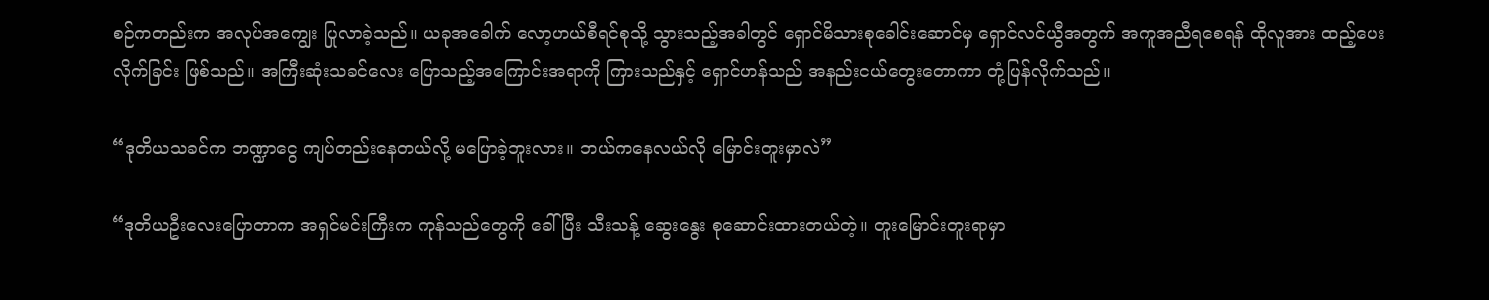စဉ်ကတည်းက အလုပ်အကျွေး ပြုလာခဲ့သည်။ ယခုအခေါက် လော့ဟယ်စီရင်စုသို့ သွားသည့်အခါတွင် ရှောင်မိသားစုခေါင်းဆောင်မှ ရှောင်လင်ယွီအတွက် အကူအညီရစေရန် ထိုလူအား ထည့်ပေးလိုက်ခြင်း ဖြစ်သည်။ အကြီးဆုံးသခင်လေး ပြောသည့်အကြောင်းအရာကို ကြားသည်နှင့် ရှောင်ဟန်သည် အ‌နည်းငယ်တွေးတောကာ တုံ့ပြန်လိုက်သည်။

“ဒုတိယသခင်က ဘဏ္ဍာငွေ ကျပ်တည်းနေတယ်လို့ မပြောခဲ့ဘူးလား။ ဘယ်ကနေလယ်လို မြောင်းတူးမှာလဲ”

“ဒုတိယဦးလေးပြောတာက အရှင်မင်းကြီးက ကုန်သည်တွေကို ခေါ်ပြီး သီးသန့် ဆွေးနွေး စုဆောင်းထားတယ်တဲ့။ တူးမြောင်းတူးရာမှာ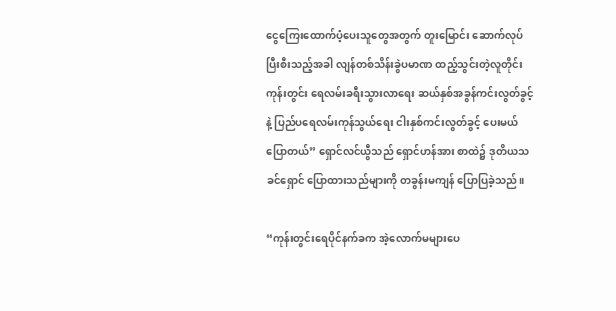ငွေကြေးထောက်ပံ့ပေးသူတွေအတွက် တူးမြောင်း ဆောက်လုပ်ပြီးစီးသည့်အခါ လျန်တစ်သိန်းခွဲပမာဏ ထည့်သွင်းတဲ့လူတိုင်း ကုန်းတွင်း ရေလမ်းခရီးသွားလာရေး ဆယ်နှစ်အခွန်ကင်းလွတ်ခွင့်နဲ့ ပြည်ပရေလမ်းကုန်သွယ်ရေး ငါးနှစ်ကင်းလွတ်ခွင့် ပေးမယ်ပြောတယ်” ရှောင်လင်ယွီသည် ရှောင်ဟန်အား စာထဲ၌ ဒုတိယသခင်ရှောင် ပြောထားသည်များကို တခွန်းမကျန် ပြောပြခဲ့သည်။

“ကုန်းတွင်းရေပိုင်နက်ခက အဲ့လောက်မများပေ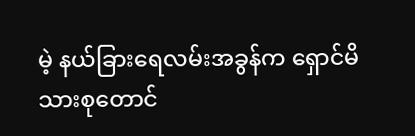မဲ့ နယ်ခြားရေလမ်းအခွန်က ရှောင်မိသားစုတောင်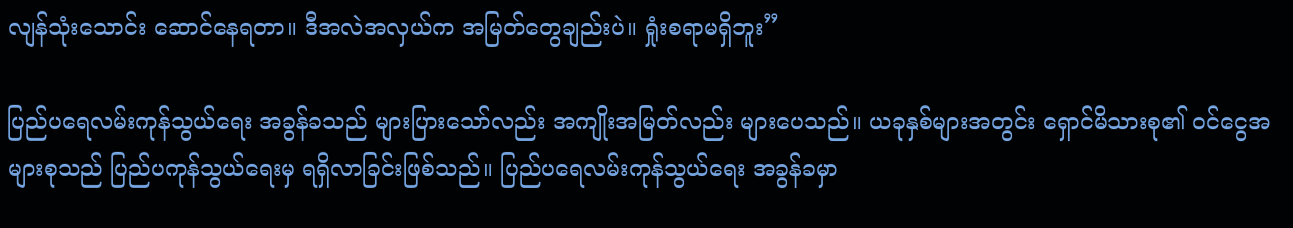လျန်သုံးသောင်း ဆောင်နေရတာ။ ဒီအလဲအလှယ်က အမြတ်တွေချည်းပဲ။ ရှုံးစရာမရှိဘူး”

ပြည်ပရေလမ်းကုန်သွယ်ရေး အခွန်ခသည် များပြားသော်လည်း အကျိုးအမြတ်လည်း များပေသည်။ ယခုနှစ်များအတွင်း ရှောင်မိသားစု၏ ၀င်ငွေအများစုသည် ပြည်ပကုန်သွယ်ရေးမှ ရရှိလာခြင်းဖြစ်သည်။ ပြည်ပရေလမ်းကုန်သွယ်ရေး အခွန်ခမှာ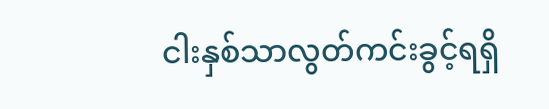ငါးနှစ်သာလွတ်ကင်းခွင့်ရရှိ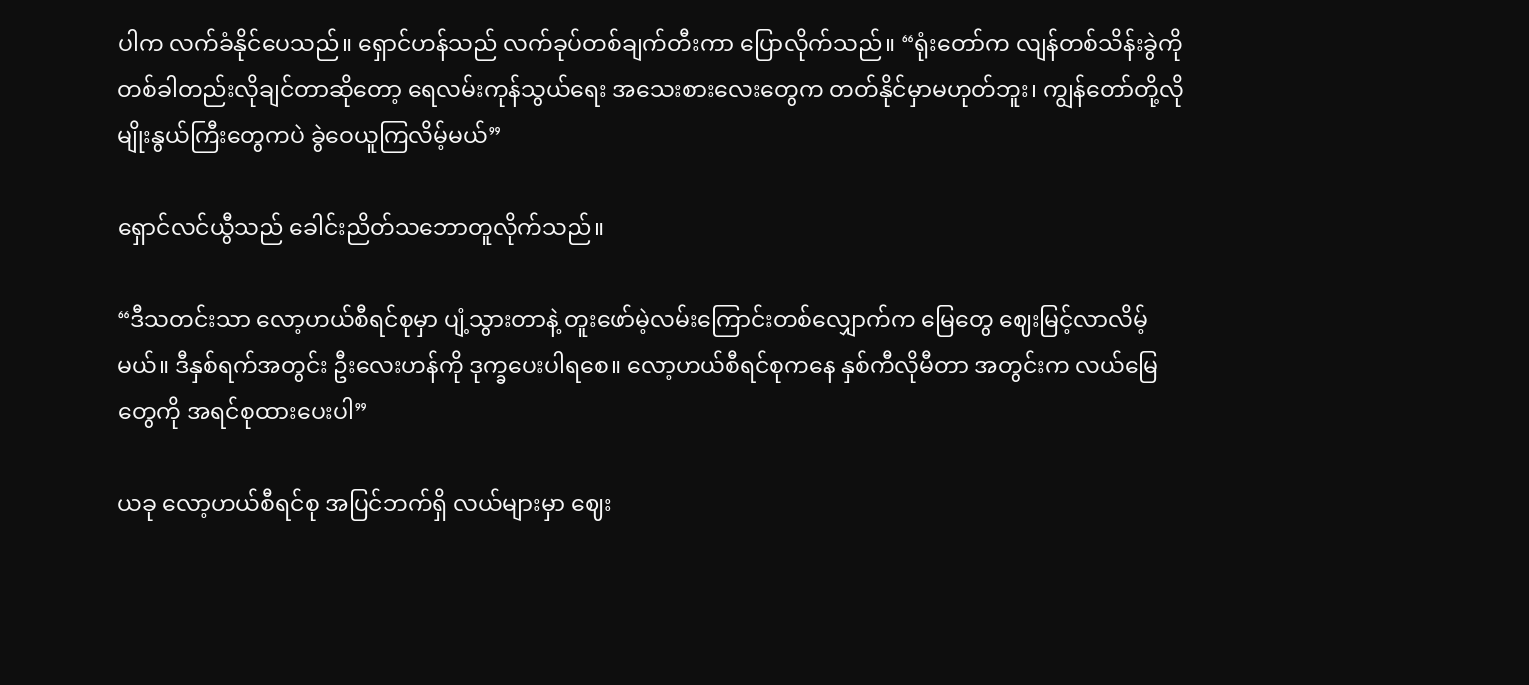ပါက လက်ခံနိုင်ပေသည်။ ရှောင်ဟန်သည် လက်ခုပ်တစ်ချက်တီးကာ ပြောလိုက်သည်။ “ရုံးတော်က လျန်တစ်သိန်းခွဲကို တစ်ခါတည်းလိုချင်တာဆိုတော့ ရေလမ်းကုန်သွယ်ရေး အသေးစားလေးတွေက တတ်နိုင်မှာမဟုတ်ဘူး၊ ကျွန်တော်တို့လို မျိုးနွယ်ကြီးတွေကပဲ ခွဲဝေယူကြလိမ့်မယ်”

ရှောင်လင်ယွီသည် ခေါင်းညိတ်သဘောတူလိုက်သည်။

“ဒီသတင်းသာ လော့ဟယ်စီရင်စုမှာ ပျံ့သွားတာနဲ့ တူးဖော်မဲ့လမ်းကြောင်းတစ်လျှောက်က မြေတွေ ဈေးမြင့်လာလိမ့်မယ်။ ဒီနှစ်ရက်အတွင်း ဦးလေးဟန်ကို ဒုက္ခပေးပါရစေ။ လော့ဟယ်စီရင်စုကနေ နှစ်ကီလိုမီတာ အတွင်းက လယ်မြေတွေကို အရင်စုထားပေးပါ”

ယခု လော့ဟယ်စီရင်စု အပြင်ဘက်ရှိ လယ်များမှာ ဈေး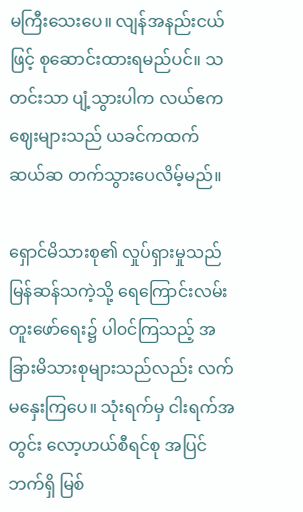မကြီးသေးပေ။ လျန်အနည်းငယ်ဖြင့် စုဆောင်းထားရမည်ပင်။ သတင်းသာ ပျံ့သွားပါက လယ်ဧကဈေးများသည် ယခင်ကထက် ဆယ်ဆ တက်သွားပေလိမ့်မည်။

ရှောင်မိသားစု၏ လှုပ်ရှားမှုသည် မြန်ဆန်သကဲ့သို့ ရေကြောင်းလမ်းတူးဖော်ရေး၌ ပါ၀င်ကြသည့် အခြားမိသားစုများသည်လည်း လက်မနှေးကြပေ။ သုံးရက်မှ ငါးရက်အတွင်း လော့ဟယ်စီရင်စု အပြင်ဘက်ရှိ မြစ်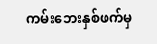ကမ်းဘေးနှစ်ဖက်မှ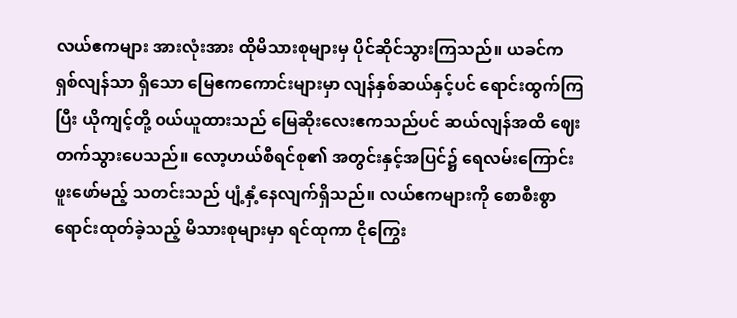လယ်ဧကများ အားလုံးအား ထိုမိသားစုများမှ ပိုင်ဆိုင်သွားကြသည်။ ယခင်က ရှစ်လျန်သာ ရှိသော ‌မြေဧကကောင်းများမှာ လျန်နှစ်ဆယ်နှင့်ပင် ရောင်းထွက်ကြပြီး ယိုကျင့်တို့ ၀ယ်ယူထားသည် မြေဆိုးလေးဧကသည်ပင် ဆယ်လျန်အထိ ဈေးတက်သွားပေသည်။ လော့ဟယ်စီရင်စု၏ အတွင်းနှင့်အပြင်၌ ရေလမ်းကြောင်းဖူးဖော်မည့် သတင်းသည် ပျံ့နှံ့နေလျက်ရှိသည်။ လယ်ဧကများကို စောစီးစွာ ရောင်းထုတ်ခဲ့သည့် မိသားစုများမှာ ရင်ထုကာ ငိုကြွေး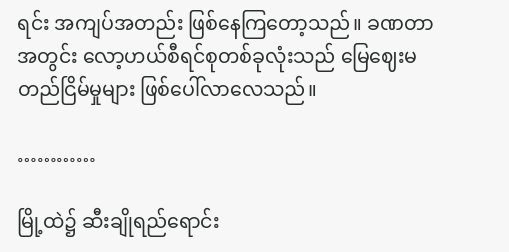ရင်း အကျပ်အတည်း ဖြစ်နေကြတော့သည်။ ခဏတာအတွင်း လော့ဟယ်စီရင်စုတစ်ခုလုံးသည် မြေဈေးမတည်ငြိမ်မှုများ ဖြစ်ပေါ်လာလေသည်။

…………

မြို့ထဲ၌ ဆီးချိုရည်ရောင်း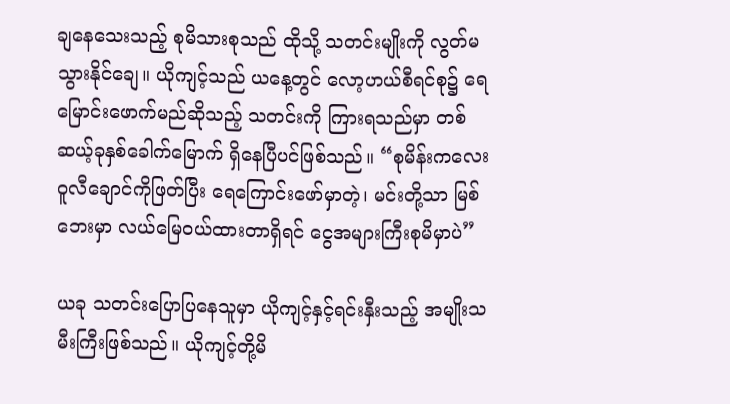ချနေသေးသည့် စုမိသားစုသည် ထိုသို့ သတင်းမျိုးကို လွတ်မသွားနိုင်ချေ။ ယိုကျင့်သည် ယနေ့တွင် လော့ဟယ်စီရင်စု၌ ရေမြောင်းဖောက်မည်ဆိုသည့် သတင်းကို ကြားရသည်မှာ တစ်ဆယ့်ခုနှစ်ခေါက်မြောက် ရှိနေပြီပင်ဖြစ်သည်။ “စုမိန်းကလေး ဝူလီချောင်ကိုဖြတ်ပြီး ရေကြောင်းဖော်မှာတဲ့၊ မင်းတို့သာ ‌မြစ်ဘေးမှာ လယ်မြေ၀ယ်ထားတာရှိရင် ငွေအများကြီးစုမိမှာပဲ”

ယခု သတင်းပြော‌ပြနေသူမှာ ယိုကျင့်နှင့်ရင်းနှီးသည့် အမျိုးသမီးကြီးဖြစ်သည်။ ယိုကျင့်တို့မိ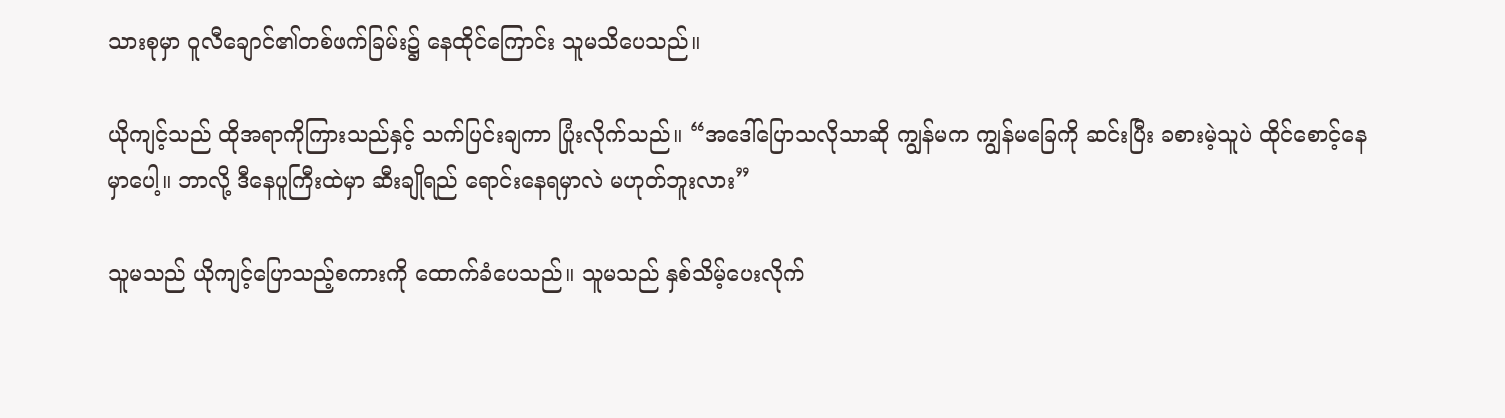သားစုမှာ ဝူလီချောင်၏တစ်ဖက်ခြမ်း၌ နေထိုင်ကြောင်း သူမသိပေသည်။

ယိုကျင့်သည် ထိုအရာကိုကြားသည်နှင့် သက်ပြင်းချကာ ပြုံးလိုက်သည်။ “အဒေါ်ပြောသလိုသာဆို ကျွန်မက ကျွန်မခြေကို ဆင်းပြီး ခစားမဲ့သူပဲ ထိုင်စောင့်နေမှာပေါ့။ ဘာလို့ ဒီနေပူကြီးထဲမှာ ဆီးချိုရည် ရောင်းနေရမှာလဲ မဟုတ်ဘူးလား”

သူမသည် ယိုကျင့်ပြောသည့်စကားကို ထောက်ခံပေသည်။ သူမသည် နှစ်သိမ့်‌ပေးလိုက်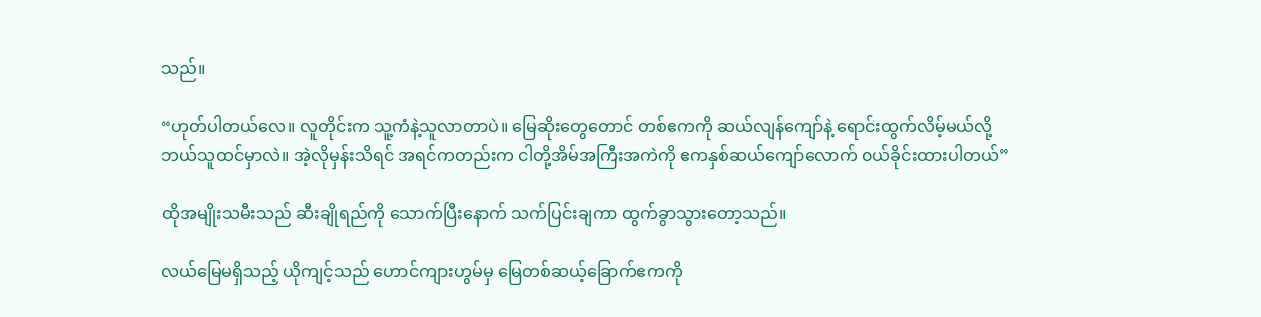သည်။

“ဟုတ်ပါတယ်လေ။ လူတိုင်းက သူ့ကံနဲ့သူလာတာပဲ။ မြေဆိုးတွေတောင် တစ်ဧကကို ဆယ်လျန်ကျော်နဲ့ ရောင်းထွက်လိမ့်မယ်လို့ ဘယ်သူထင်မှာလဲ။ အဲ့လိုမှန်းသိရင် အရင်ကတည်းက ငါတို့အိမ်အကြီးအကဲကို ဧကနှစ်ဆယ်ကျော်လောက် ၀ယ်ခိုင်းထားပါတယ်”

ထိုအမျိုးသမီးသည် ဆီးချိုရည်ကို သောက်ပြီးနောက် သက်ပြင်းချကာ ထွက်ခွာသွားတော့သည်။

လယ်မြေမရှိသည့် ယိုကျင့်သည် ဟောင်ကျားဟွမ်မှ မြေတစ်ဆယ့်ခြောက်ဧကကို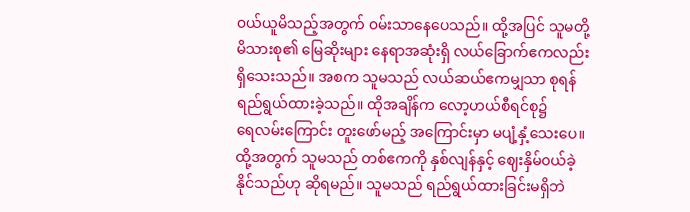၀ယ်ယူမိသည့်အတွက် ၀မ်းသာနေပေသည်။ ထို့အပြင် သူမတို့မိသားစု၏ မြေဆိုးများ နေရာအဆုံးရှိ လယ်ခြောက်ဧကလည်း ရှိသေးသည်။ အစက သူမသည် လယ်ဆယ်ဧကမျှသာ စုရန် ရည်ရွယ်ထားခဲ့သည်။ ထိုအချိန်က လော့ဟယ်စီရင်စု၌ ရေ‌လမ်းကြောင်း တူးဖော်မည့် အကြောင်းမှာ မပျံ့နှံ့သေးပေ။ ထို့အတွက် သူမသည် တစ်ဧကကို နှစ်လျန်နှင့် ဈေးနှိမ်၀ယ်ခဲ့နိုင်သည်ဟု ဆိုရမည်။ သူမသည် ရည်ရွယ်ထားခြင်းမရှိဘဲ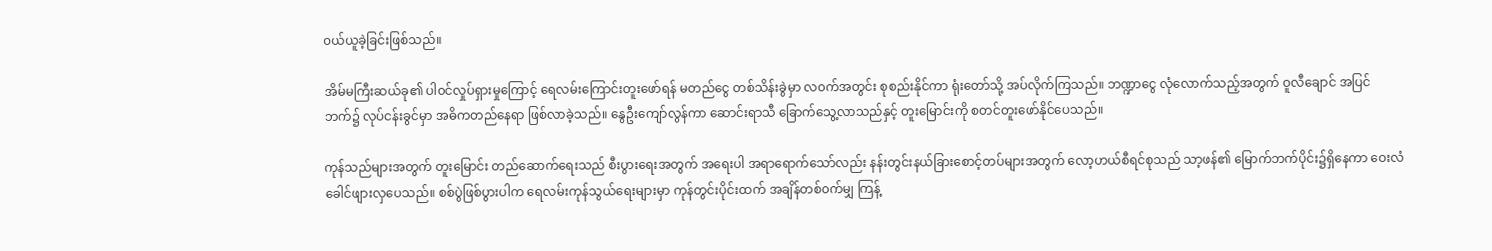၀ယ်ယူခဲ့ခြင်းဖြစ်သည်။

အိမ်မကြီးဆယ်ခု၏ ပါ၀င်လှုပ်ရှားမှုကြောင့် ရေလမ်းကြောင်းတူးဖော်ရန် မတည်ငွေ တစ်သိန်းခွဲမှာ လ၀က်အတွင်း စုစည်းနိုင်ကာ ရုံးတော်သို့ အပ်လိုက်ကြသည်။ ဘဏ္ဍာငွေ လုံလောက်သည့်အတွက် ဝူလီချောင် အပြင်ဘက်၌ လုပ်ငန်းခွင်မှာ အဓိကတည်နေရာ ဖြစ်လာခဲ့သည်။ နွေဦးကျော်လွန်ကာ ဆောင်းရာသီ ခြောက်သွေ့လာသည်နှင့် ‌တူးမြောင်းကို စတင်တူးဖော်နိုင်ပေသည်။

ကုန်သည်များအတွက် တူးမြောင်း တည်ဆောက်ရေးသည် စီးပွားရေးအတွက် အရေးပါ အရာရောက်သော်လည်း နန်းတွင်းနယ်ခြားစောင့်တပ်များအတွက် လော့ဟယ်စီရင်စုသည် သာ့ဖန်၏ မြောက်ဘက်ပိုင်း၌ရှိနေကာ ဝေးလံခေါင်ဖျားလှပေသည်။ စစ်ပွဲဖြစ်ပွားပါက ရေလမ်းကုန်သွယ်ရေးများမှာ ကုန်တွင်းပိုင်းထက် အချိန်တစ်၀က်မျှ ကြန့်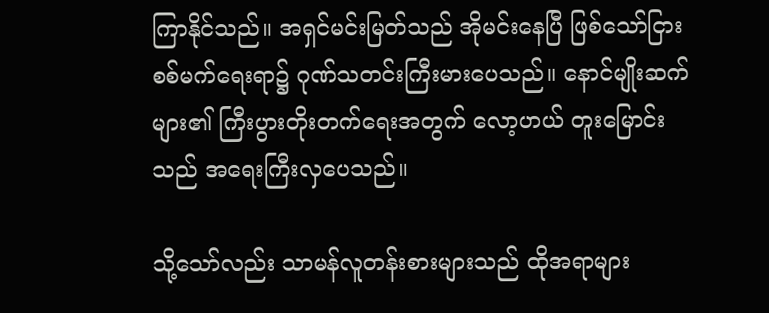ကြာနိုင်သည်။ အရှင်မင်းမြတ်သည် အိုမင်းနေပြီ ဖြစ်သော်ငြား စစ်မက်ရေးရာ၌ ဂုဏ်သတင်းကြီးမားပေသည်။ နောင်မျိုးဆက်များ၏ ကြီးပွားတိုးတက်ရေးအတွက် လော့ဟယ် တူးမြောင်းသည် အရေးကြီးလှပေသည်။

သို့သော်လည်း သာမန်လူတန်းစားများသည် ထိုအရာများ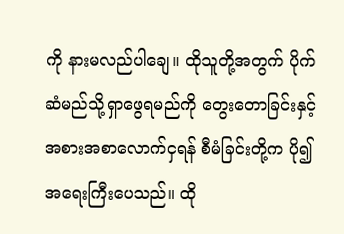ကို နားမလည်ပါချေ။ ထိုသူတို့အတွက် ပိုက်ဆံမည်သို့ရှာဖွေရမည်ကို တွေးတောခြင်းနှင့် အစားအစာလောက်ငှရန် စီမံခြင်းတို့က ပို၍အရေးကြီးပေသည်။ ထို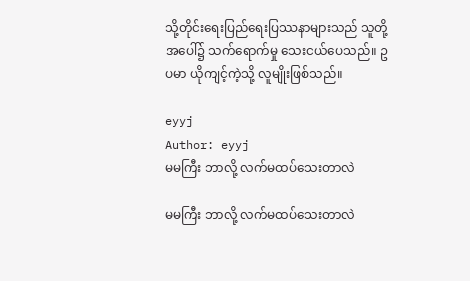သို့တိုင်းရေးပြည်ရေးပြဿနာများသည် သူတို့အပေါ်၌ သက်ရောက်မှု သေးငယ်ပေသည်။ ဥပမာ ယိုကျင့်ကဲ့သို့ လူမျိုးဖြစ်သည်။

eyyj
Author: eyyj
မမကြီး ဘာလို့ လက်မထပ်သေးတာလဲ

မမကြီး ဘာလို့ လက်မထပ်သေးတာလဲ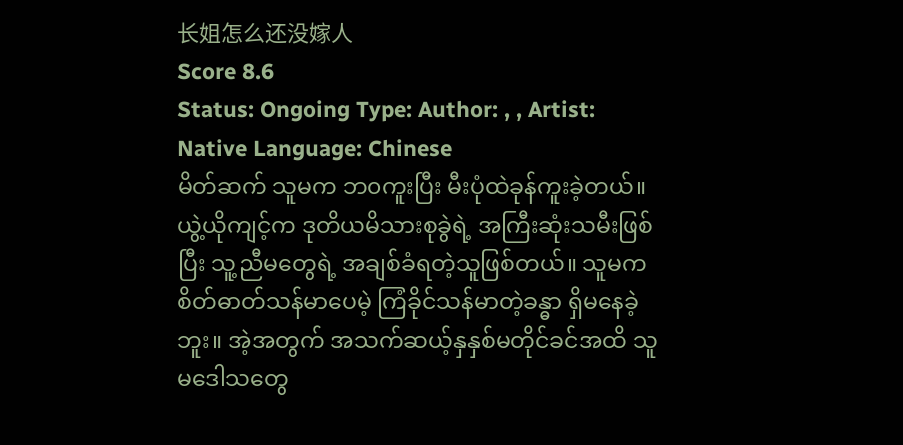长姐怎么还没嫁人
Score 8.6
Status: Ongoing Type: Author: , , Artist: Native Language: Chinese
မိတ်ဆက် သူမက ဘ၀ကူးပြီး မီးပုံထဲခုန်ကူးခဲ့တယ်။ ယွဲ့ယိုကျင့်က ဒုတိယမိသားစုခွဲရဲ့ အကြီးဆုံးသမီးဖြစ်ပြီး သူ့ညီမတွေရဲ့ အချစ်ခံရတဲ့သူဖြစ်တယ်။ သူမက စိတ်ဓာတ်သန်မာပေမဲ့ ကြံခိုင်သန်မာတဲ့ခန္ဓာ ရှိမနေခဲ့ဘူး။ အဲ့အတွက် အသက်ဆယ့်နှနှစ်မတိုင်ခင်အထိ သူမဒေါသတွေ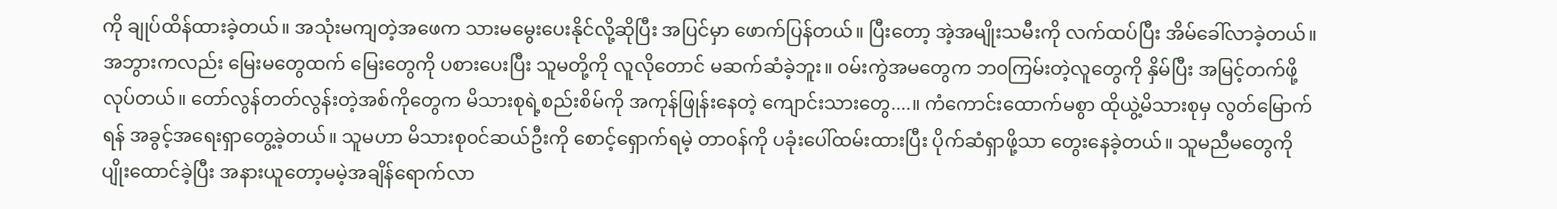ကို ချုပ်ထိန်ထားခဲ့တယ်။ အသုံးမကျတဲ့အဖေက သားမမွေးပေးနိုင်လို့ဆိုပြီး အပြင်မှာ ဖောက်ပြန်တယ်။ ပြီးတော့ အဲ့အမျိုးသမီးကို လက်ထပ်ပြီး အိမ်ခေါ်လာခဲ့တယ်။ အဘွားကလည်း မြေးမတွေထက် မြေးတွေကို ပစားပေးပြီး သူမတို့ကို လူလိုတောင် မဆက်ဆံခဲ့ဘူး။ ၀မ်းကွဲအမတွေက ဘ၀ကြမ်းတဲ့လူတွေကို နှိမ်ပြီး အမြင့်တက်ဖို့လုပ်တယ်။ တော်လွန်တတ်လွန်းတဲ့အစ်ကိုတွေက မိသားစုရဲ့စည်းစိမ်ကို အကုန်ဖြုန်းနေတဲ့ ကျောင်းသားတွေ....။ ကံကောင်းထောက်မစွာ ထိုယွဲ့မိသားစုမှ လွတ်မြောက်ရန် အခွင့်အရေးရှာတွေ့ခဲ့‌တယ်။ သူမဟာ မိသားစု၀င်ဆယ်ဦးကို စောင့်ရှောက်ရမဲ့ တာ၀န်ကို ပခုံးပေါ်ထမ်း‌ထားပြီး ပိုက်ဆံရှာဖို့သာ တွေးနေခဲ့တယ်။ သူမညီမတွေကို ပျိုးထောင်ခဲ့ပြီး အနားယူတော့မမဲ့အချိန်ရောက်လာ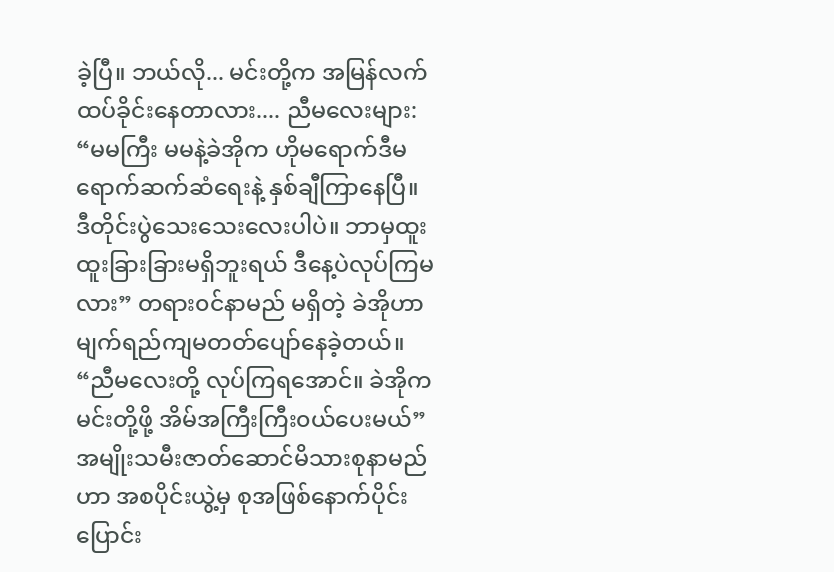ခဲ့ပြီ။ ဘယ်လို... မင်းတို့က အမြန်လက်ထပ်ခိုင်းနေတာလား.... ညီမလေးများ: “မမကြီး မမနဲ့ခဲအိုက ဟိုမရောက်ဒီမရောက်ဆက်ဆံရေးနဲ့ နှစ်ချီကြာနေပြီ။ ဒီတိုင်းပွဲသေးသေးလေးပါပဲ။ ဘာမှထူးထူးခြားခြားမရှိဘူးရယ် ဒီနေ့ပဲလုပ်ကြမလား” တရား၀င်နာမည် မရှိတဲ့ ခဲအိုဟာ မျက်ရည်ကျမတတ်ပျော်နေခဲ့တယ်။ “ညီမလေးတို့ လုပ်ကြရအောင်။ ခဲအိုက မင်းတို့ဖို့ အိမ်အကြီးကြီး၀ယ်ပေးမယ်” အမျိုးသမီးဇာတ်ဆောင်မိသားစုနာမည်ဟာ အစပိုင်းယွဲ့မှ စုအဖြစ်နောက်ပိုင်းပြောင်း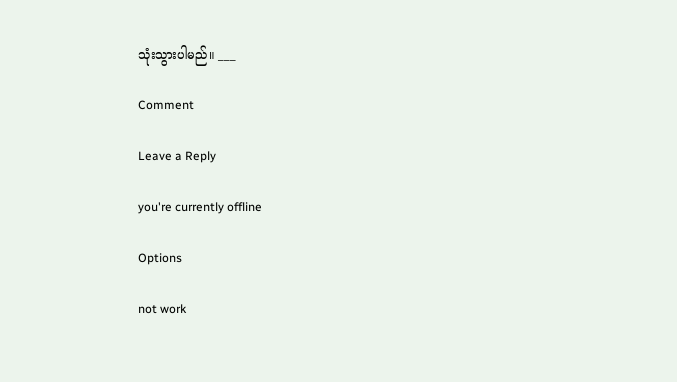သုံးသွားပါမည်။ ___

Comment

Leave a Reply

you're currently offline

Options

not work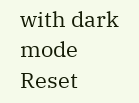with dark mode
Reset